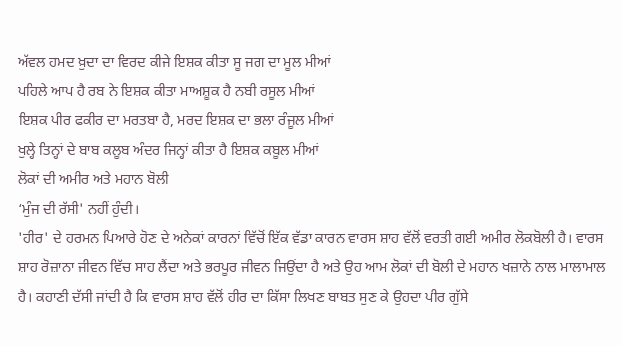ਅੱਵਲ ਹਮਦ ਖ਼ੁਦਾ ਦਾ ਵਿਰਦ ਕੀਜੇ ਇਸ਼ਕ ਕੀਤਾ ਸੂ ਜਗ ਦਾ ਮੂਲ ਮੀਆਂ
ਪਹਿਲੇ ਆਪ ਹੈ ਰਬ ਨੇ ਇਸ਼ਕ ਕੀਤਾ ਮਾਅਸ਼ੂਕ ਹੈ ਨਬੀ ਰਸੂਲ ਮੀਆਂ
ਇਸ਼ਕ ਪੀਰ ਫਕੀਰ ਦਾ ਮਰਤਬਾ ਹੈ, ਮਰਦ ਇਸ਼ਕ ਦਾ ਭਲਾ ਰੰਜੂਲ ਮੀਆਂ
ਖੁਲ੍ਹੇ ਤਿਨ੍ਹਾਂ ਦੇ ਬਾਬ ਕਲੂਬ ਅੰਦਰ ਜਿਨ੍ਹਾਂ ਕੀਤਾ ਹੈ ਇਸ਼ਕ ਕਬੂਲ ਮੀਆਂ
ਲੋਕਾਂ ਦੀ ਅਮੀਰ ਅਤੇ ਮਹਾਨ ਬੋਲੀ
‘ਮੁੰਜ ਦੀ ਰੱਸੀ' ਨਹੀਂ ਹੁੰਦੀ।
'ਹੀਰ' ਦੇ ਹਰਮਨ ਪਿਆਰੇ ਹੋਣ ਦੇ ਅਨੇਕਾਂ ਕਾਰਨਾਂ ਵਿੱਚੋਂ ਇੱਕ ਵੱਡਾ ਕਾਰਨ ਵਾਰਸ ਸ਼ਾਹ ਵੱਲੋਂ ਵਰਤੀ ਗਈ ਅਮੀਰ ਲੋਕਬੋਲੀ ਹੈ। ਵਾਰਸ ਸ਼ਾਹ ਰੋਜ਼ਾਨਾ ਜੀਵਨ ਵਿੱਚ ਸਾਹ ਲੈਂਦਾ ਅਤੇ ਭਰਪੂਰ ਜੀਵਨ ਜਿਉਂਦਾ ਹੈ ਅਤੇ ਉਹ ਆਮ ਲੋਕਾਂ ਦੀ ਬੋਲੀ ਦੇ ਮਹਾਨ ਖਜ਼ਾਨੇ ਨਾਲ ਮਾਲਾਮਾਲ ਹੈ। ਕਹਾਣੀ ਦੱਸੀ ਜਾਂਦੀ ਹੈ ਕਿ ਵਾਰਸ ਸ਼ਾਹ ਵੱਲੋਂ ਹੀਰ ਦਾ ਕਿੱਸਾ ਲਿਖਣ ਬਾਬਤ ਸੁਣ ਕੇ ਉਹਦਾ ਪੀਰ ਗੁੱਸੇ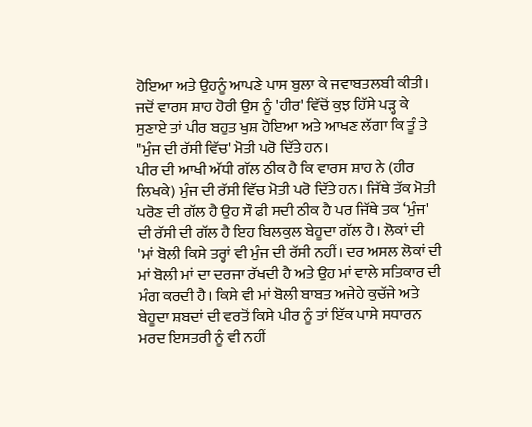ਹੋਇਆ ਅਤੇ ਉਹਨੂੰ ਆਪਣੇ ਪਾਸ ਬੁਲਾ ਕੇ ਜਵਾਬਤਲਬੀ ਕੀਤੀ। ਜਦੋਂ ਵਾਰਸ ਸ਼ਾਹ ਹੋਰੀ ਉਸ ਨੂੰ 'ਹੀਰ' ਵਿੱਚੋਂ ਕੁਝ ਹਿੱਸੇ ਪੜ੍ਹ ਕੇ ਸੁਣਾਏ ਤਾਂ ਪੀਰ ਬਹੁਤ ਖੁਸ਼ ਹੋਇਆ ਅਤੇ ਆਖਣ ਲੱਗਾ ਕਿ ਤੂੰ ਤੇ "ਮੁੰਜ ਦੀ ਰੱਸੀ ਵਿੱਚ' ਮੋਤੀ ਪਰੋ ਦਿੱਤੇ ਹਨ।
ਪੀਰ ਦੀ ਆਖੀ ਅੱਧੀ ਗੱਲ ਠੀਕ ਹੈ ਕਿ ਵਾਰਸ ਸ਼ਾਹ ਨੇ (ਹੀਰ ਲਿਖਕੇ) ਮੁੰਜ ਦੀ ਰੱਸੀ ਵਿੱਚ ਮੋਤੀ ਪਰੋ ਦਿੱਤੇ ਹਨ। ਜਿੱਥੇ ਤੱਕ ਮੋਤੀ ਪਰੋਣ ਦੀ ਗੱਲ ਹੈ ਉਹ ਸੌ ਫੀ ਸਦੀ ਠੀਕ ਹੈ ਪਰ ਜਿੱਥੇ ਤਕ ‘ਮੁੰਜ' ਦੀ ਰੱਸੀ ਦੀ ਗੱਲ ਹੈ ਇਹ ਬਿਲਕੁਲ ਬੇਹੂਦਾ ਗੱਲ ਹੈ। ਲੋਕਾਂ ਦੀ 'ਮਾਂ ਬੋਲੀ ਕਿਸੇ ਤਰ੍ਹਾਂ ਵੀ ਮੁੰਜ ਦੀ ਰੱਸੀ ਨਹੀਂ। ਦਰ ਅਸਲ ਲੋਕਾਂ ਦੀ ਮਾਂ ਬੋਲੀ ਮਾਂ ਦਾ ਦਰਜਾ ਰੱਖਦੀ ਹੈ ਅਤੇ ਉਹ ਮਾਂ ਵਾਲੇ ਸਤਿਕਾਰ ਦੀ ਮੰਗ ਕਰਦੀ ਹੈ। ਕਿਸੇ ਵੀ ਮਾਂ ਬੋਲੀ ਬਾਬਤ ਅਜੇਹੇ ਕੁਚੱਜੇ ਅਤੇ ਬੇਹੂਦਾ ਸ਼ਬਦਾਂ ਦੀ ਵਰਤੋਂ ਕਿਸੇ ਪੀਰ ਨੂੰ ਤਾਂ ਇੱਕ ਪਾਸੇ ਸਧਾਰਨ ਮਰਦ ਇਸਤਰੀ ਨੂੰ ਵੀ ਨਹੀਂ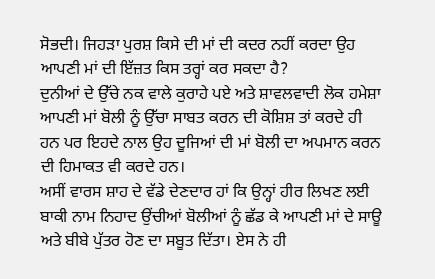ਸੋਭਦੀ। ਜਿਹੜਾ ਪੁਰਸ਼ ਕਿਸੇ ਦੀ ਮਾਂ ਦੀ ਕਦਰ ਨਹੀਂ ਕਰਦਾ ਉਹ ਆਪਣੀ ਮਾਂ ਦੀ ਇੱਜ਼ਤ ਕਿਸ ਤਰ੍ਹਾਂ ਕਰ ਸਕਦਾ ਹੈ?
ਦੁਨੀਆਂ ਦੇ ਉੱਚੇ ਨਕ ਵਾਲੇ ਕੁਰਾਹੇ ਪਏ ਅਤੇ ਸ਼ਾਵਲਵਾਦੀ ਲੋਕ ਹਮੇਸ਼ਾ ਆਪਣੀ ਮਾਂ ਬੋਲੀ ਨੂੰ ਉੱਚਾ ਸਾਬਤ ਕਰਨ ਦੀ ਕੋਸ਼ਿਸ਼ ਤਾਂ ਕਰਦੇ ਹੀ ਹਨ ਪਰ ਇਹਦੇ ਨਾਲ ਉਹ ਦੂਜਿਆਂ ਦੀ ਮਾਂ ਬੋਲੀ ਦਾ ਅਪਮਾਨ ਕਰਨ ਦੀ ਹਿਮਾਕਤ ਵੀ ਕਰਦੇ ਹਨ।
ਅਸੀਂ ਵਾਰਸ ਸ਼ਾਹ ਦੇ ਵੱਡੇ ਦੇਣਦਾਰ ਹਾਂ ਕਿ ਉਨ੍ਹਾਂ ਹੀਰ ਲਿਖਣ ਲਈ ਬਾਕੀ ਨਾਮ ਨਿਹਾਦ ਉਂਚੀਆਂ ਬੋਲੀਆਂ ਨੂੰ ਛੱਡ ਕੇ ਆਪਣੀ ਮਾਂ ਦੇ ਸਾਊ ਅਤੇ ਬੀਬੇ ਪੁੱਤਰ ਹੋਣ ਦਾ ਸਬੂਤ ਦਿੱਤਾ। ਏਸ ਨੇ ਹੀ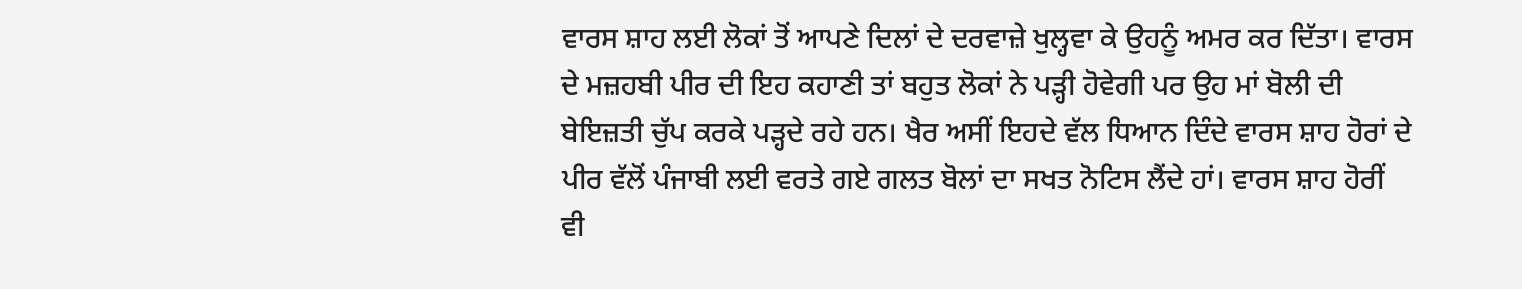ਵਾਰਸ ਸ਼ਾਹ ਲਈ ਲੋਕਾਂ ਤੋਂ ਆਪਣੇ ਦਿਲਾਂ ਦੇ ਦਰਵਾਜ਼ੇ ਖੁਲ੍ਹਵਾ ਕੇ ਉਹਨੂੰ ਅਮਰ ਕਰ ਦਿੱਤਾ। ਵਾਰਸ ਦੇ ਮਜ਼ਹਬੀ ਪੀਰ ਦੀ ਇਹ ਕਹਾਣੀ ਤਾਂ ਬਹੁਤ ਲੋਕਾਂ ਨੇ ਪੜ੍ਹੀ ਹੋਵੇਗੀ ਪਰ ਉਹ ਮਾਂ ਬੋਲੀ ਦੀ ਬੇਇਜ਼ਤੀ ਚੁੱਪ ਕਰਕੇ ਪੜ੍ਹਦੇ ਰਹੇ ਹਨ। ਖੈਰ ਅਸੀਂ ਇਹਦੇ ਵੱਲ ਧਿਆਨ ਦਿੰਦੇ ਵਾਰਸ ਸ਼ਾਹ ਹੋਰਾਂ ਦੇ ਪੀਰ ਵੱਲੋਂ ਪੰਜਾਬੀ ਲਈ ਵਰਤੇ ਗਏ ਗਲਤ ਬੋਲਾਂ ਦਾ ਸਖਤ ਨੋਟਿਸ ਲੈਂਦੇ ਹਾਂ। ਵਾਰਸ ਸ਼ਾਹ ਹੋਰੀਂ ਵੀ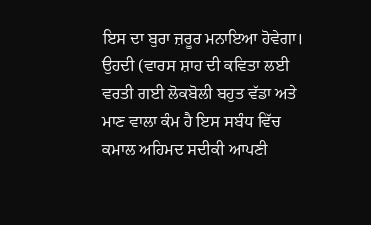ਇਸ ਦਾ ਬੁਰਾ ਜ਼ਰੂਰ ਮਨਾਇਆ ਹੋਵੇਗਾ।
ਉਹਦੀ (ਵਾਰਸ ਸ਼ਾਹ ਦੀ ਕਵਿਤਾ ਲਈ ਵਰਤੀ ਗਈ ਲੋਕਬੋਲੀ ਬਹੁਤ ਵੱਡਾ ਅਤੇ ਮਾਣ ਵਾਲਾ ਕੰਮ ਹੈ ਇਸ ਸਬੰਧ ਵਿੱਚ ਕਮਾਲ ਅਹਿਮਦ ਸਦੀਕੀ ਆਪਣੀ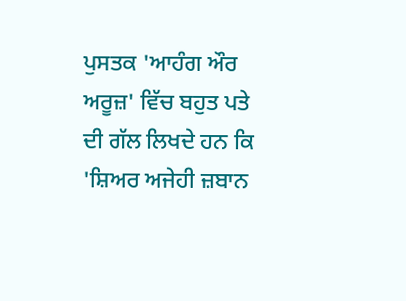ਪੁਸਤਕ 'ਆਹੰਗ ਔਰ ਅਰੂਜ਼' ਵਿੱਚ ਬਹੁਤ ਪਤੇ ਦੀ ਗੱਲ ਲਿਖਦੇ ਹਨ ਕਿ 'ਸ਼ਿਅਰ ਅਜੇਹੀ ਜ਼ਬਾਨ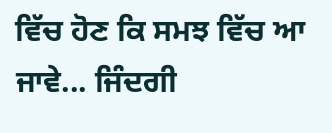ਵਿੱਚ ਹੋਣ ਕਿ ਸਮਝ ਵਿੱਚ ਆ ਜਾਵੇ... ਜਿੰਦਗੀ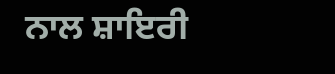ਨਾਲ ਸ਼ਾਇਰੀ